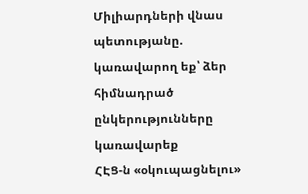Միլիարդների վնաս պետությանը. կառավարող եք՝ ձեր հիմնադրած ընկերությունները կառավարեք
ՀԷՑ-ն «օկուպացնելու»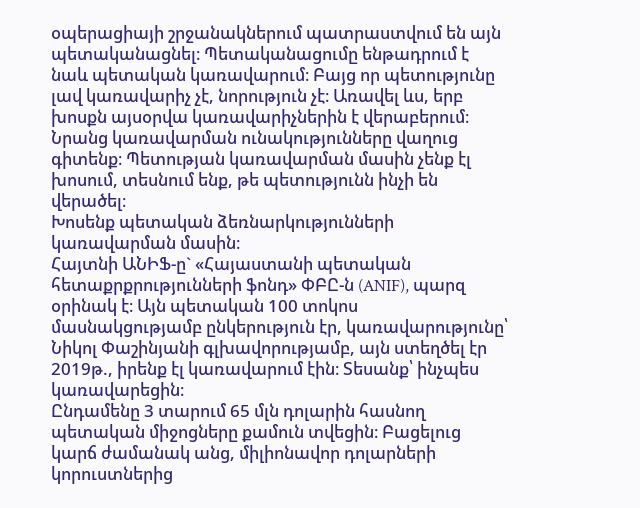օպերացիայի շրջանակներում պատրաստվում են այն պետականացնել։ Պետականացումը ենթադրում է նաև պետական կառավարում։ Բայց որ պետությունը լավ կառավարիչ չէ, նորություն չէ։ Առավել ևս, երբ խոսքն այսօրվա կառավարիչներին է վերաբերում։ Նրանց կառավարման ունակությունները վաղուց գիտենք։ Պետության կառավարման մասին չենք էլ խոսում, տեսնում ենք, թե պետությունն ինչի են վերածել։
Խոսենք պետական ձեռնարկությունների կառավարման մասին։
Հայտնի ԱՆԻՖ-ը` «Հայաստանի պետական հետաքրքրությունների ֆոնդ» ՓԲԸ-ն (ANIF), պարզ օրինակ է։ Այն պետական 100 տոկոս մասնակցությամբ ընկերություն էր, կառավարությունը՝ Նիկոլ Փաշինյանի գլխավորությամբ, այն ստեղծել էր 2019թ., իրենք էլ կառավարում էին։ Տեսանք՝ ինչպես կառավարեցին։
Ընդամենը 3 տարում 65 մլն դոլարին հասնող պետական միջոցները քամուն տվեցին։ Բացելուց կարճ ժամանակ անց, միլիոնավոր դոլարների կորուստներից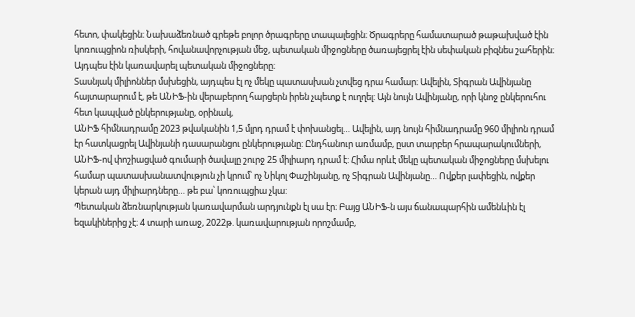հետո, փակեցին։ Նախաձեռնած գրեթե բոլոր ծրագրերը տապալեցին։ Ծրագրերը համատարած թաթախված էին կոռուպցիոն ռիսկերի, հովանավորչության մեջ, պետական միջոցները ծառայեցրել էին սեփական բիզնես շահերին։ Այդպես էին կառավարել պետական միջոցները։
Տասնյակ միլիոններ մսխեցին, այդպես էլ ոչ մեկը պատասխան չտվեց դրա համար։ Ավելին, Տիգրան Ավինյանը հայտարարում է, թե ԱՆԻՖ-ին վերաբերող հարցերն իրեն չպետք է ուղղել: Այն նույն Ավինյանը, որի կնոջ ընկերուհու հետ կապված ընկերությանը, օրինակ,
ԱՆԻՖ հիմնադրամը 2023 թվականին 1,5 մլրդ դրամ է փոխանցել… Ավելին, այդ նույն հիմնադրամը 960 միլիոն դրամ էր հատկացրել Ավինյանի դասարանցու ընկերությանը: Ընդհանուր առմամբ, ըստ տարբեր հրապարակումների, ԱՆԻՖ-ով փոշիացված գումարի ծավալը շուրջ 25 միլիարդ դրամ է: Հիմա որևէ մեկը պետական միջոցները մսխելու համար պատասխանատվություն չի կրում՝ ոչ Նիկոլ Փաշինյանը, ոչ Տիգրան Ավինյանը… Ովքեր լափեցին, ովքեր կերան այդ միլիարդները… թե բա՝ կոռուպցիա չկա:
Պետական ձեռնարկության կառավարման արդյունքն էլ սա էր։ Բայց ԱՆԻՖ-ն այս ճանապարհին ամենևին էլ եզակիներից չէ։ 4 տարի առաջ, 2022թ. կառավարության որոշմամբ,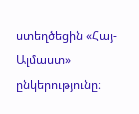ստեղծեցին «Հայ-Ալմաստ» ընկերությունը։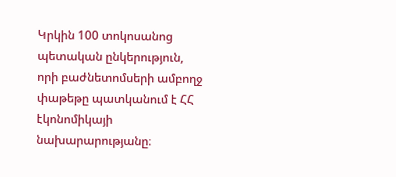Կրկին 100 տոկոսանոց պետական ընկերություն, որի բաժնետոմսերի ամբողջ փաթեթը պատկանում է ՀՀ էկոնոմիկայի նախարարությանը։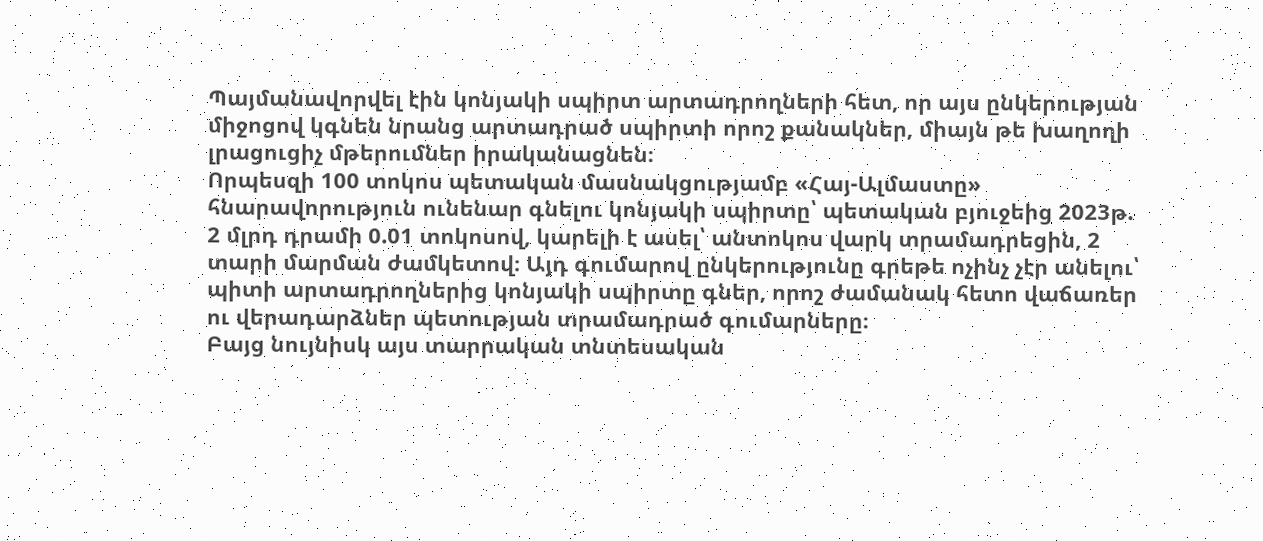Պայմանավորվել էին կոնյակի սպիրտ արտադրողների հետ, որ այս ընկերության միջոցով կգնեն նրանց արտադրած սպիրտի որոշ քանակներ, միայն թե խաղողի լրացուցիչ մթերումներ իրականացնեն։
Որպեսզի 100 տոկոս պետական մասնակցությամբ «Հայ-Ալմաստը» հնարավորություն ունենար գնելու կոնյակի սպիրտը՝ պետական բյուջեից 2023թ. 2 մլրդ դրամի 0.01 տոկոսով, կարելի է ասել՝ անտոկոս վարկ տրամադրեցին, 2 տարի մարման ժամկետով։ Այդ գումարով ընկերությունը գրեթե ոչինչ չէր անելու՝ պիտի արտադրողներից կոնյակի սպիրտը գներ, որոշ ժամանակ հետո վաճառեր ու վերադարձներ պետության տրամադրած գումարները։
Բայց նույնիսկ այս տարրական տնտեսական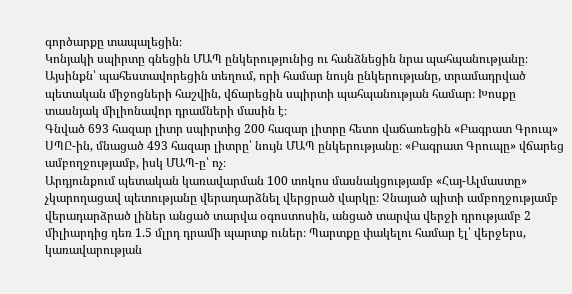գործարքը տապալեցին։
Կոնյակի սպիրտը գնեցին ՄԱՊ ընկերությունից ու հանձնեցին նրա պահպանությանը։ Այսինքն՝ պահեստավորեցին տեղում, որի համար նույն ընկերությանը, տրամադրված պետական միջոցների հաշվին, վճարեցին սպիրտի պահպանության համար։ Խոսքը տասնյակ միլիոնավոր դրամների մասին է։
Գնված 693 հազար լիտր սպիրտից 200 հազար լիտրը հետո վաճառեցին «Բագրատ Գրուպ» ՍՊԸ-ին, մնացած 493 հազար լիտրը՝ նույն ՄԱՊ ընկերությանը։ «Բագրատ Գրուպը» վճարեց ամբողջությամբ, իսկ ՄԱՊ-ը՝ ոչ։
Արդյունքում պետական կառավարման 100 տոկոս մասնակցությամբ «Հայ-Ալմաստը» չկարողացավ պետությանը վերադարձնել վերցրած վարկը։ Չնայած պիտի ամբողջությամբ վերադարձրած լիներ անցած տարվա օգոստոսին, անցած տարվա վերջի դրությամբ 2 միլիարդից դեռ 1.5 մլրդ դրամի պարտք ուներ։ Պարտքը փակելու համար էլ՝ վերջերս, կառավարության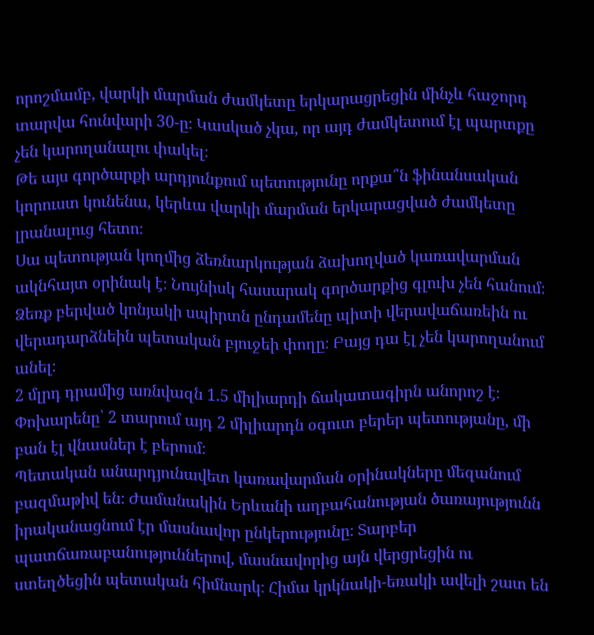որոշմամբ, վարկի մարման ժամկետը երկարացրեցին մինչև հաջորդ տարվա հունվարի 30-ը։ Կասկած չկա, որ այդ ժամկետում էլ պարտքը չեն կարողանալու փակել։
Թե այս գործարքի արդյունքում պետությունը որքա՞ն ֆինանսական կորուստ կունենա, կերևա վարկի մարման երկարացված ժամկետը լրանալուց հետո։
Սա պետության կողմից ձեռնարկության ձախողված կառավարման ակնհայտ օրինակ է։ Նույնիսկ հասարակ գործարքից գլուխ չեն հանում։ Ձեռք բերված կոնյակի սպիրտն ընդամենը պիտի վերավաճառեին ու վերադարձնեին պետական բյուջեի փողը։ Բայց դա էլ չեն կարողանում անել։
2 մլրդ դրամից առնվազն 1.5 միլիարդի ճակատագիրն անորոշ է։ Փոխարենը՝ 2 տարում այդ 2 միլիարդն օգուտ բերեր պետությանը, մի բան էլ վնասներ է բերում։
Պետական անարդյունավետ կառավարման օրինակները մեզանում բազմաթիվ են։ Ժամանակին Երևանի աղբահանության ծառայությունն իրականացնում էր մասնավոր ընկերությունը։ Տարբեր պատճառաբանություններով, մասնավորից այն վերցրեցին ու ստեղծեցին պետական հիմնարկ։ Հիմա կրկնակի-եռակի ավելի շատ են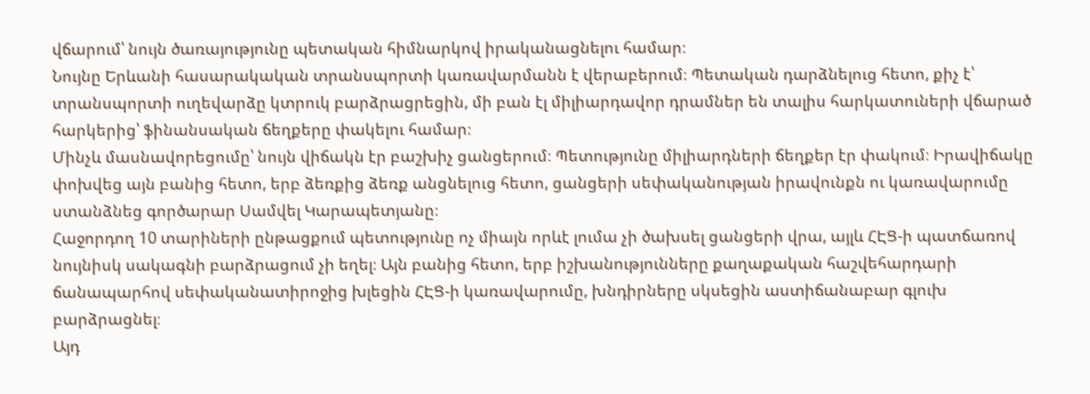վճարում՝ նույն ծառայությունը պետական հիմնարկով իրականացնելու համար։
Նույնը Երևանի հասարակական տրանսպորտի կառավարմանն է վերաբերում։ Պետական դարձնելուց հետո, քիչ է՝ տրանսպորտի ուղեվարձը կտրուկ բարձրացրեցին, մի բան էլ միլիարդավոր դրամներ են տալիս հարկատուների վճարած հարկերից՝ ֆինանսական ճեղքերը փակելու համար։
Մինչև մասնավորեցումը՝ նույն վիճակն էր բաշխիչ ցանցերում։ Պետությունը միլիարդների ճեղքեր էր փակում։ Իրավիճակը փոխվեց այն բանից հետո, երբ ձեռքից ձեռք անցնելուց հետո, ցանցերի սեփականության իրավունքն ու կառավարումը ստանձնեց գործարար Սամվել Կարապետյանը։
Հաջորդող 10 տարիների ընթացքում պետությունը ոչ միայն որևէ լումա չի ծախսել ցանցերի վրա, այլև ՀԷՑ-ի պատճառով նույնիսկ սակագնի բարձրացում չի եղել։ Այն բանից հետո, երբ իշխանությունները քաղաքական հաշվեհարդարի ճանապարհով սեփականատիրոջից խլեցին ՀԷՑ-ի կառավարումը, խնդիրները սկսեցին աստիճանաբար գլուխ բարձրացնել։
Այդ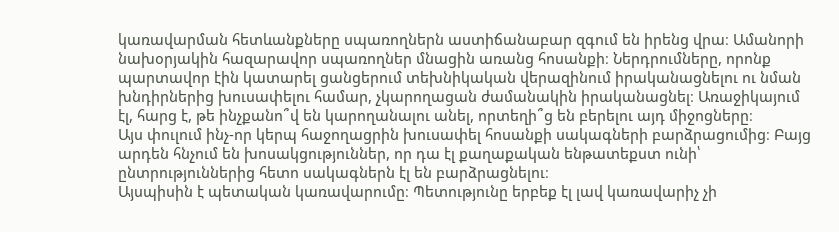կառավարման հետևանքները սպառողներն աստիճանաբար զգում են իրենց վրա։ Ամանորի նախօրյակին հազարավոր սպառողներ մնացին առանց հոսանքի։ Ներդրումները, որոնք պարտավոր էին կատարել ցանցերում տեխնիկական վերազինում իրականացնելու ու նման խնդիրներից խուսափելու համար, չկարողացան ժամանակին իրականացնել։ Առաջիկայում էլ, հարց է, թե ինչքանո՞վ են կարողանալու անել, որտեղի՞ց են բերելու այդ միջոցները։
Այս փուլում ինչ-որ կերպ հաջողացրին խուսափել հոսանքի սակագների բարձրացումից։ Բայց արդեն հնչում են խոսակցություններ, որ դա էլ քաղաքական ենթատեքստ ունի՝ ընտրություններից հետո սակագներն էլ են բարձրացնելու։
Այսպիսին է պետական կառավարումը։ Պետությունը երբեք էլ լավ կառավարիչ չի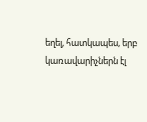եղել, հատկապես, երբ կառավարիչներն էլ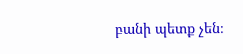բանի պետք չեն։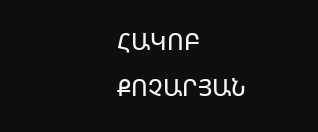ՀԱԿՈԲ ՔՈՉԱՐՅԱՆ